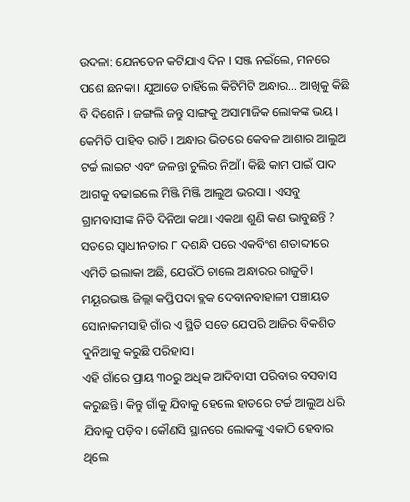ଉଦଳା: ଯେନତେନ କଟିଯାଏ ଦିନ । ସଞ୍ଜ ନଇଁଲେ, ମନରେ ପଶେ ଛନକା। ଯୁଆଡେ ଚାହିଁଲେ କିଟିମିଟି ଅନ୍ଧାର… ଆଖିକୁ କିଛି ବି ଦିଶେନି । ଜଙ୍ଗଲି ଜନ୍ତୁ ସାଙ୍ଗକୁ ଅସାମାଜିକ ଲୋକଙ୍କ ଭୟ । କେମିତି ପାହିବ ରାତି । ଅନ୍ଧାର ଭିତରେ କେବଳ ଆଶାର ଆଲୁଅ ଟର୍ଚ୍ଚ ଲାଇଟ ଏବଂ ଜଳନ୍ତା ଚୁଲିର ନିଆଁ। କିଛି କାମ ପାଇଁ ପାଦ ଆଗକୁ ବଢାଇଲେ ମିଞ୍ଜି ମିଞ୍ଜି ଆଲୁଅ ଭରସା । ଏସବୁ ଗ୍ରାମବାସୀଙ୍କ ନିତି ଦିନିଆ କଥା। ଏକଥା ଶୁଣି କଣ ଭାବୁଛନ୍ତି ? ସତରେ ସ୍ବାଧୀନତାର ୮ ଦଶନ୍ଧି ପରେ ଏକବିଂଶ ଶତାବ୍ଦୀରେ ଏମିତି ଇଲାକା ଅଛି, ଯେଉଁଠି ଚାଲେ ଅନ୍ଧାରର ରାଜୁତି। ମୟୂରଭଞ୍ଜ ଜିଲ୍ଲା କପ୍ତିପଦା ବ୍ଲକ ଦେବାନବାହାଳୀ ପଞ୍ଚାୟତ ସୋନାକମସାହି ଗାଁର ଏ ସ୍ଥିତି ସତେ ଯେପରି ଆଜିର ବିକଶିତ ଦୁନିଆକୁ କରୁଛି ପରିହାସ।
ଏହି ଗାଁରେ ପ୍ରାୟ ୩୦ରୁ ଅଧିକ ଆଦିବାସୀ ପରିବାର ବସବାସ କରୁଛନ୍ତି। କିନ୍ତୁ ଗାଁକୁ ଯିବାକୁ ହେଲେ ହାତରେ ଟର୍ଚ୍ଚ ଆଲୁଅ ଧରି ଯିବାକୁ ପଡ଼ିବ। କୌଣସି ସ୍ଥାନରେ ଲୋକଙ୍କୁ ଏକାଠି ହେବାର ଥିଲେ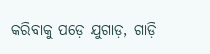କରିବାକୁ ପଡ଼େ ଯୁଗାଡ଼, ଗାଡ଼ି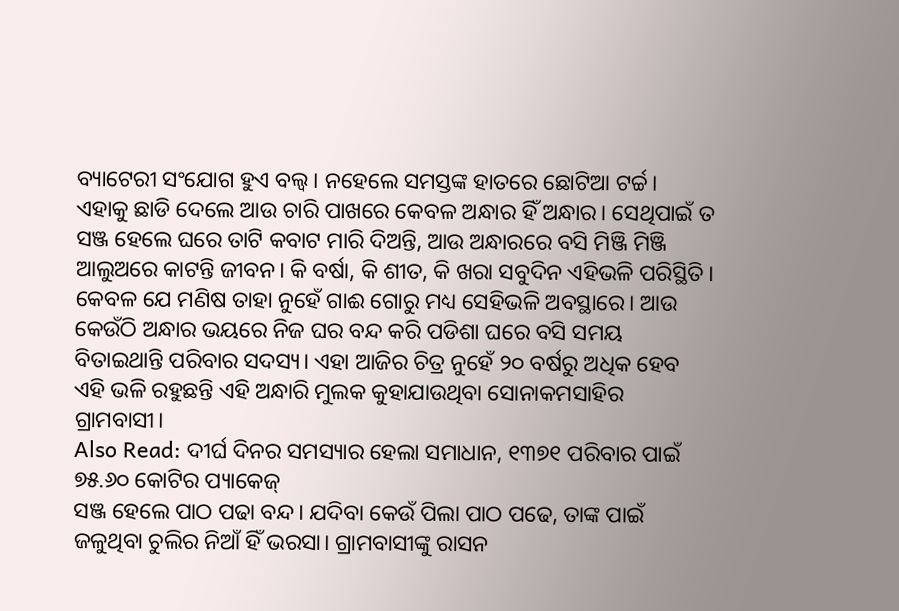ବ୍ୟାଟେରୀ ସଂଯୋଗ ହୁଏ ବଲ୍ବ। ନହେଲେ ସମସ୍ତଙ୍କ ହାତରେ ଛୋଟିଆ ଟର୍ଚ୍ଚ। ଏହାକୁ ଛାଡି ଦେଲେ ଆଉ ଚାରି ପାଖରେ କେବଳ ଅନ୍ଧାର ହିଁ ଅନ୍ଧାର। ସେଥିପାଇଁ ତ ସଞ୍ଜ ହେଲେ ଘରେ ତାଟି କବାଟ ମାରି ଦିଅନ୍ତି, ଆଉ ଅନ୍ଧାରରେ ବସି ମିଞ୍ଜି ମିଞ୍ଜି ଆଲୁଅରେ କାଟନ୍ତି ଜୀବନ। କି ବର୍ଷା, କି ଶୀତ, କି ଖରା ସବୁଦିନ ଏହିଭଳି ପରିସ୍ଥିତି। କେବଳ ଯେ ମଣିଷ ତାହା ନୁହେଁ ଗାଈ ଗୋରୁ ମଧ୍ୟ ସେହିଭଳି ଅବସ୍ଥାରେ। ଆଉ କେଉଁଠି ଅନ୍ଧାର ଭୟରେ ନିଜ ଘର ବନ୍ଦ କରି ପଡିଶା ଘରେ ବସି ସମୟ ବିତାଇଥାନ୍ତି ପରିବାର ସଦସ୍ୟ। ଏହା ଆଜିର ଚିତ୍ର ନୁହେଁ ୨୦ ବର୍ଷରୁ ଅଧିକ ହେବ ଏହି ଭଳି ରହୁଛନ୍ତି ଏହି ଅନ୍ଧାରି ମୁଲକ କୁହାଯାଉଥିବା ସୋନାକମସାହିର ଗ୍ରାମବାସୀ।
Also Read: ଦୀର୍ଘ ଦିନର ସମସ୍ୟାର ହେଲା ସମାଧାନ, ୧୩୭୧ ପରିବାର ପାଇଁ ୭୫.୬୦ କୋଟିର ପ୍ୟାକେଜ୍
ସଞ୍ଜ ହେଲେ ପାଠ ପଢା ବନ୍ଦ। ଯଦିବା କେଉଁ ପିଲା ପାଠ ପଢେ, ତାଙ୍କ ପାଇଁ ଜଳୁଥିବା ଚୁଲିର ନିଆଁ ହିଁ ଭରସା। ଗ୍ରାମବାସୀଙ୍କୁ ରାସନ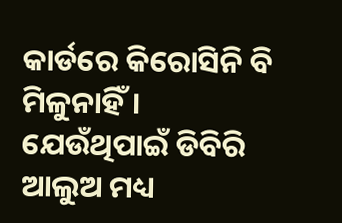କାର୍ଡରେ କିରୋସିନି ବି ମିଳୁନାହିଁ। ଯେଉଁଥିପାଇଁ ଡିବିରି ଆଲୁଅ ମଧ୍ୟ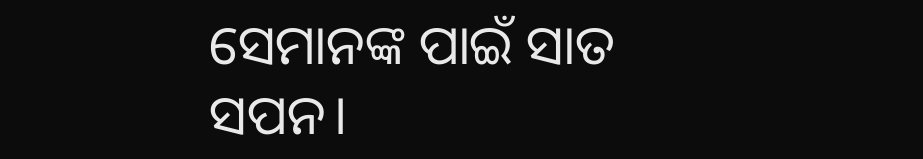ସେମାନଙ୍କ ପାଇଁ ସାତ ସପନ।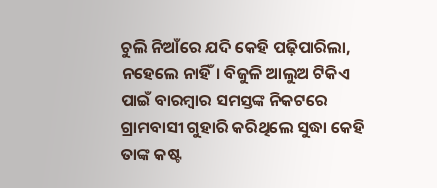ଚୁଲି ନିଆଁରେ ଯଦି କେହି ପଢ଼ିପାରିଲା, ନହେଲେ ନାହିଁ। ବିଜୁଳି ଆଲୁଅ ଟିକିଏ ପାଇଁ ବାରମ୍ବାର ସମସ୍ତଙ୍କ ନିକଟରେ ଗ୍ରାମବାସୀ ଗୁହାରି କରିଥିଲେ ସୁଦ୍ଧା କେହି ତାଙ୍କ କଷ୍ଟ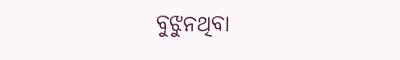ବୁଝୁନଥିବା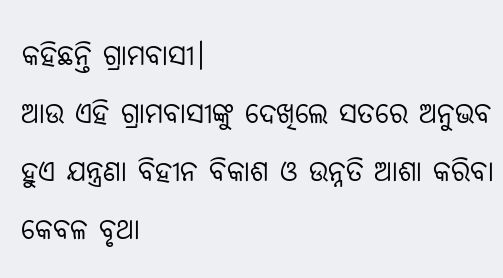କହିଛନ୍ତି ଗ୍ରାମବାସୀ।
ଆଉ ଏହି ଗ୍ରାମବାସୀଙ୍କୁ ଦେଖିଲେ ସତରେ ଅନୁଭବ ହୁଏ ଯନ୍ତ୍ରଣା ବିହୀନ ବିକାଶ ଓ ଉନ୍ନତି ଆଶା କରିବା କେବଳ ବୃଥା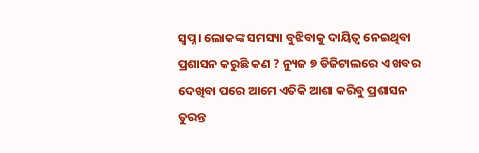ସ୍ବପ୍ନ। ଲୋକଙ୍କ ସମସ୍ୟା ବୁଝିବାକୁ ଦାୟିତ୍ବ ନେଇଥିବା ପ୍ରଶାସନ କରୁଛି କଣ ? ନ୍ୟୁଜ ୭ ଡିଜିଟାଲରେ ଏ ଖବର ଦେଖିବା ପରେ ଆମେ ଏତିକି ଆଶା କରିବୁ ପ୍ରଶାସନ ତୁରନ୍ତ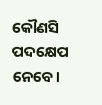କୌଣସି ପଦକ୍ଷେପ ନେବେ।